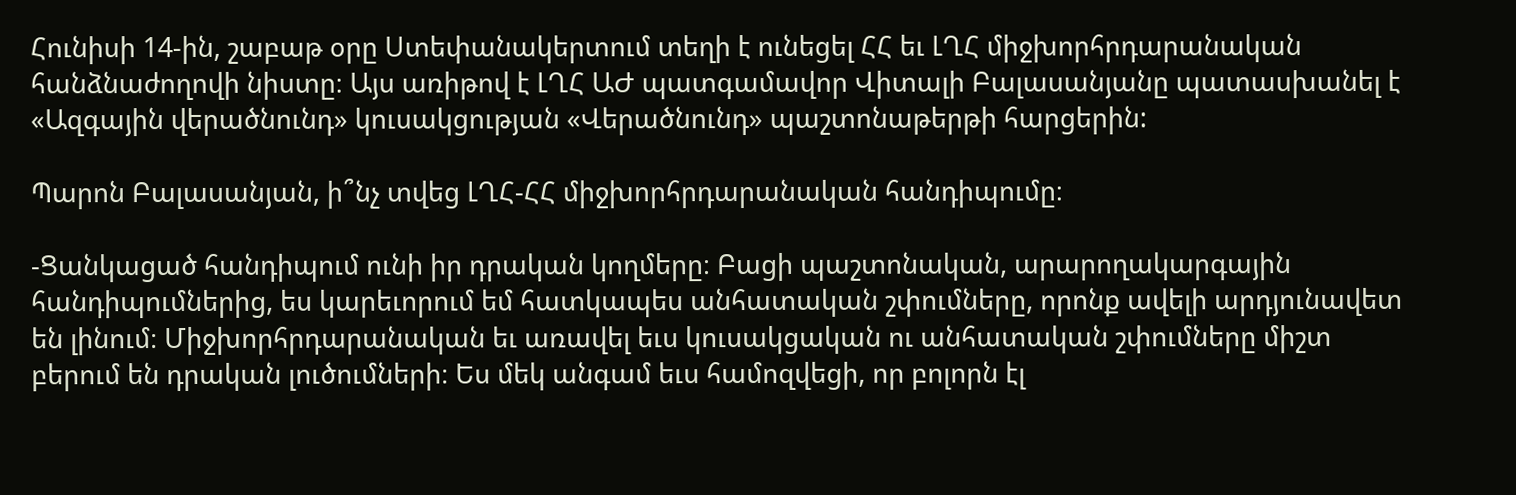Հունիսի 14-ին, շաբաթ օրը Ստեփանակերտում տեղի է ունեցել ՀՀ եւ ԼՂՀ միջխորհրդարանական հանձնաժողովի նիստը։ Այս առիթով է ԼՂՀ ԱԺ պատգամավոր Վիտալի Բալասանյանը պատասխանել է «Ազգային վերածնունդ» կուսակցության «Վերածնունդ» պաշտոնաթերթի հարցերին:

Պարոն Բալասանյան, ի՞նչ տվեց ԼՂՀ-ՀՀ միջխորհրդարանական հանդիպումը։

-Ցանկացած հանդիպում ունի իր դրական կողմերը։ Բացի պաշտոնական, արարողակարգային հանդիպումներից, ես կարեւորում եմ հատկապես անհատական շփումները, որոնք ավելի արդյունավետ են լինում։ Միջխորհրդարանական եւ առավել եւս կուսակցական ու անհատական շփումները միշտ բերում են դրական լուծումների։ Ես մեկ անգամ եւս համոզվեցի, որ բոլորն էլ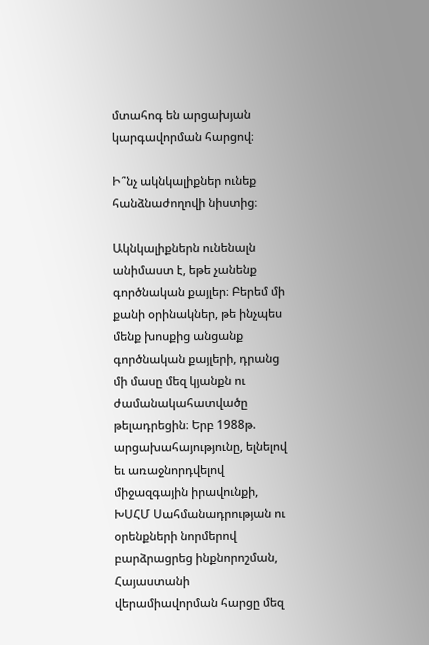մտահոգ են արցախյան կարգավորման հարցով։

Ի՞նչ ակնկալիքներ ունեք հանձնաժողովի նիստից։

Ակնկալիքներն ունենալն անիմաստ է, եթե չանենք գործնական քայլեր։ Բերեմ մի քանի օրինակներ, թե ինչպես մենք խոսքից անցանք գործնական քայլերի, դրանց մի մասը մեզ կյանքն ու ժամանակահատվածը թելադրեցին։ Երբ 1988թ. արցախահայությունը, ելնելով եւ առաջնորդվելով միջազգային իրավունքի, ԽՍՀՄ Սահմանադրության ու օրենքների նորմերով բարձրացրեց ինքնորոշման, Հայաստանի վերամիավորման հարցը մեզ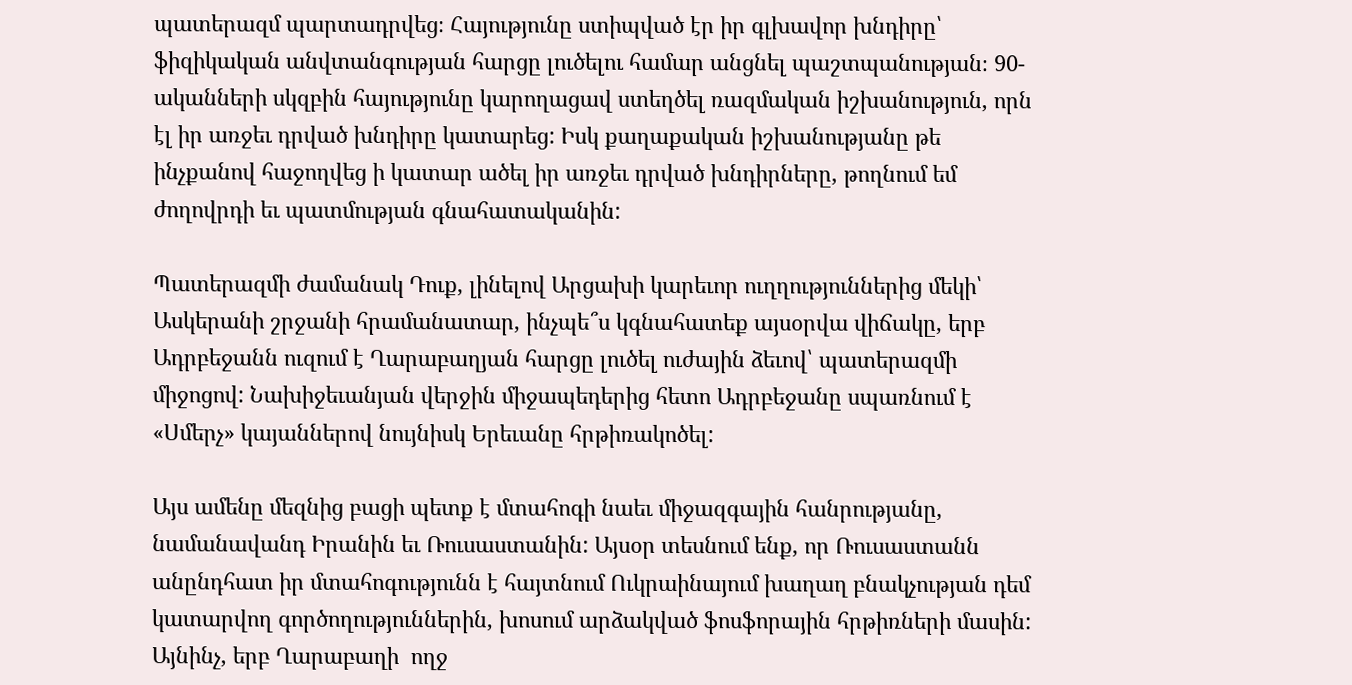պատերազմ պարտադրվեց։ Հայությունը ստիպված էր իր գլխավոր խնդիրը՝ ֆիզիկական անվտանգության հարցը լուծելու համար անցնել պաշտպանության։ 90-ականների սկզբին հայությունը կարողացավ ստեղծել ռազմական իշխանություն, որն էլ իր առջեւ դրված խնդիրը կատարեց: Իսկ քաղաքական իշխանությանը թե ինչքանով հաջողվեց ի կատար ածել իր առջեւ դրված խնդիրները, թողնում եմ ժողովրդի եւ պատմության գնահատականին:

Պատերազմի ժամանակ Դուք, լինելով Արցախի կարեւոր ուղղություններից մեկի՝ Ասկերանի շրջանի հրամանատար, ինչպե՞ս կգնահատեք այսօրվա վիճակը, երբ Ադրբեջանն ուզում է Ղարաբաղյան հարցը լուծել ուժային ձեւով՝ պատերազմի միջոցով: Նախիջեւանյան վերջին միջապեդերից հետո Ադրբեջանը սպառնում է «Սմերչ» կայաններով նույնիսկ Երեւանը հրթիռակոծել:

Այս ամենը մեզնից բացի պետք է մտահոգի նաեւ միջազգային հանրությանը, նամանավանդ Իրանին եւ Ռուսաստանին: Այսօր տեսնում ենք, որ Ռուսաստանն անընդհատ իր մտահոգությունն է հայտնում Ուկրաինայում խաղաղ բնակչության դեմ կատարվող գործողություններին, խոսում արձակված ֆոսֆորային հրթիռների մասին: Այնինչ, երբ Ղարաբաղի  ողջ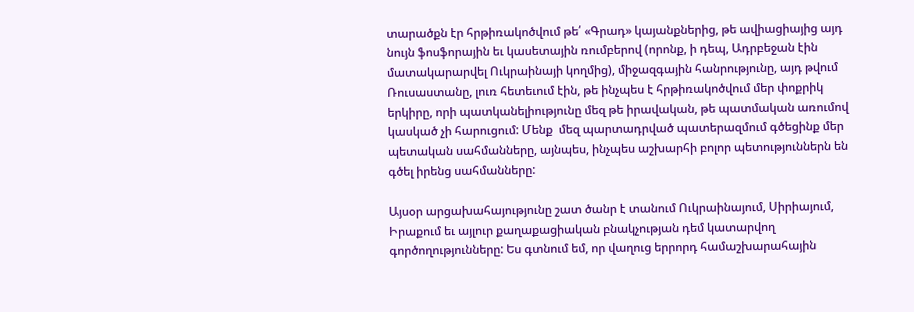տարածքն էր հրթիռակոծվում թե՛ «Գրադ» կայանքներից, թե ավիացիայից այդ նույն ֆոսֆորային եւ կասետային ռումբերով (որոնք, ի դեպ, Ադրբեջան էին մատակարարվել Ուկրաինայի կողմից), միջազգային հանրությունը, այդ թվում Ռուսաստանը, լուռ հետեւում էին, թե ինչպես է հրթիռակոծվում մեր փոքրիկ երկիրը, որի պատկանելիությունը մեզ թե իրավական, թե պատմական առումով կասկած չի հարուցում: Մենք  մեզ պարտադրված պատերազմում գծեցինք մեր պետական սահմանները, այնպես, ինչպես աշխարհի բոլոր պետություններն են գծել իրենց սահմանները:

Այսօր արցախահայությունը շատ ծանր է տանում Ուկրաինայում, Սիրիայում, Իրաքում եւ այլուր քաղաքացիական բնակչության դեմ կատարվող գործողությունները: Ես գտնում եմ, որ վաղուց երրորդ համաշխարահային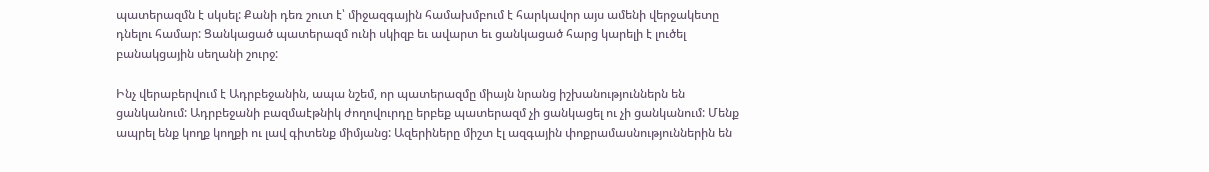պատերազմն է սկսել: Քանի դեռ շուտ է՝ միջազգային համախմբում է հարկավոր այս ամենի վերջակետը դնելու համար: Ցանկացած պատերազմ ունի սկիզբ եւ ավարտ եւ ցանկացած հարց կարելի է լուծել բանակցային սեղանի շուրջ:

Ինչ վերաբերվում է Ադրբեջանին, ապա նշեմ, որ պատերազմը միայն նրանց իշխանություններն են ցանկանում: Ադրբեջանի բազմաէթնիկ ժողովուրդը երբեք պատերազմ չի ցանկացել ու չի ցանկանում: Մենք ապրել ենք կողք կողքի ու լավ գիտենք միմյանց: Ազերիները միշտ էլ ազգային փոքրամասնություններին են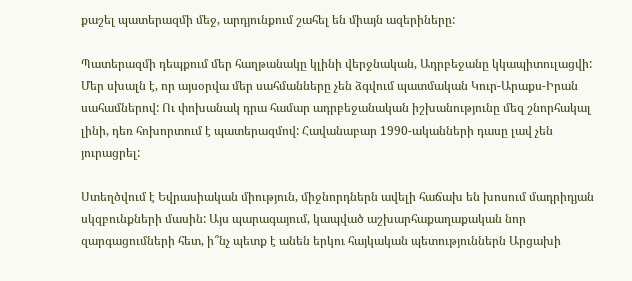քաշել պատերազմի մեջ, արդյունքում շահել են միայն ազերիները:

Պատերազմի դեպքում մեր հաղթանակը կլինի վերջնական, Ադրբեջանը կկապիտուլացվի: Մեր սխալն է, որ այսօրվա մեր սահմանները չեն ձգվում պատմական Կուր-Արաքս-Իրան սահամներով: Ու փոխանակ դրա համար ադրբեջանական իշխանությունը մեզ շնորհակալ լինի, դեռ հոխորտում է պատերազմով: Հավանաբար 1990-ականների դասը լավ չեն յուրացրել:

Ստեղծվում է Եվրասիական միություն, միջնորդներն ավելի հաճախ են խոսում մադրիդյան սկզբունքների մասին: Այս պարագայում, կապված աշխարհաքաղաքական նոր զարգացումների հետ, ի՞նչ պետք է անեն երկու հայկական պետություններն Արցախի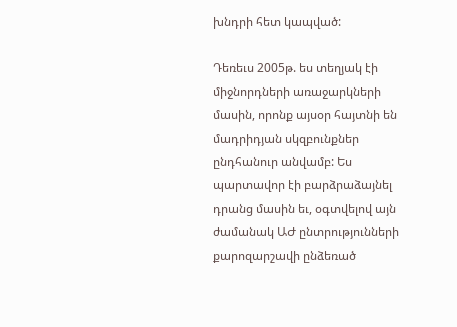խնդրի հետ կապված:

Դեռեւս 2005թ. ես տեղյակ էի միջնորդների առաջարկների մասին, որոնք այսօր հայտնի են մադրիդյան սկզբունքներ ընդհանուր անվամբ: Ես պարտավոր էի բարձրաձայնել դրանց մասին եւ, օգտվելով այն ժամանակ ԱԺ ընտրությունների քարոզարշավի ընձեռած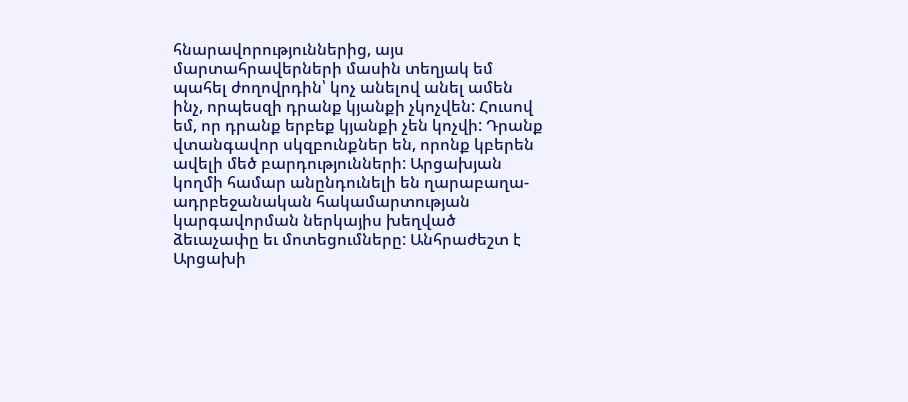հնարավորություններից, այս մարտահրավերների մասին տեղյակ եմ պահել ժողովրդին՝ կոչ անելով անել ամեն ինչ, որպեսզի դրանք կյանքի չկոչվեն: Հուսով եմ, որ դրանք երբեք կյանքի չեն կոչվի: Դրանք վտանգավոր սկզբունքներ են, որոնք կբերեն ավելի մեծ բարդությունների: Արցախյան կողմի համար անընդունելի են ղարաբաղա-ադրբեջանական հակամարտության կարգավորման ներկայիս խեղված ձեւաչափը եւ մոտեցումները: Անհրաժեշտ է Արցախի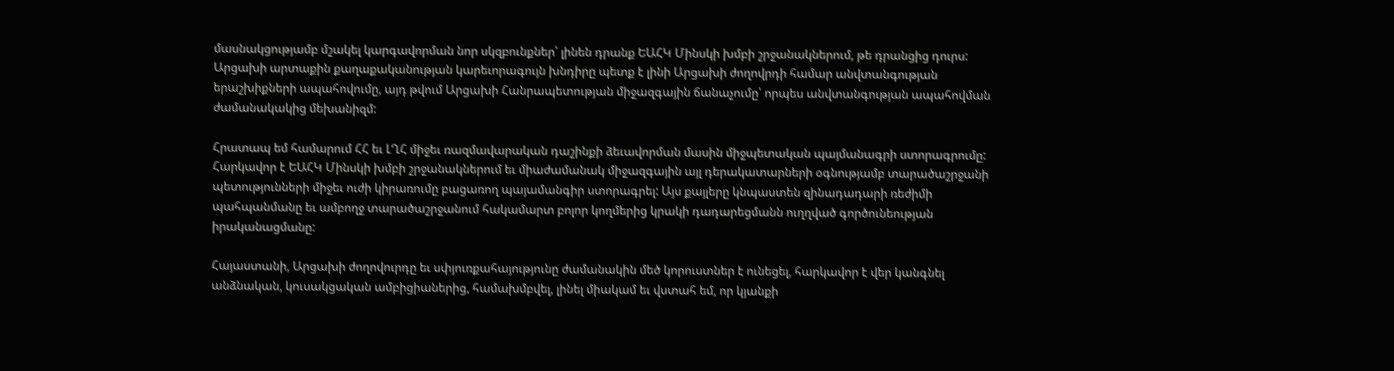մասնակցությամբ մշակել կարգավորման նոր սկզբունքներ՝ լինեն դրանք ԵԱՀԿ Մինսկի խմբի շրջանակներում, թե դրանցից դուրս: Արցախի արտաքին քաղաքականության կարեւորագույն խնդիրը պետք է լինի Արցախի ժողովրդի համար անվտանգության երաշխիքների ապահովումը, այդ թվում Արցախի Հանրապետության միջազգային ճանաչումը՝ որպես անվտանգության ապահովման ժամանակակից մեխանիզմ:

Հրատապ եմ համարում ՀՀ եւ ԼՂՀ միջեւ ռազմավարական դաշինքի ձեւավորման մասին միջպետական պայմանագրի ստորագրումը: Հարկավոր է ԵԱՀԿ Մինսկի խմբի շրջանակներում եւ միաժամանակ միջազգային այլ դերակատարների օգնությամբ տարածաշրջանի պետությունների միջեւ ուժի կիրառումը բացառող պայամանգիր ստորագրել: Այս քայլերը կնպաստեն զինադադարի ռեժիմի պահպանմանը եւ ամբողջ տարածաշրջանում հակամարտ բոլոր կողմերից կրակի դադարեցմանն ուղղված գործունեության իրականացմանը:

Հայաստանի, Արցախի ժողովուրդը եւ սփյուռքահայությունը ժամանակին մեծ կորուստներ է ունեցել, հարկավոր է վեր կանգնել անձնական, կուսակցական ամբիցիաներից, համախմբվել, լինել միակամ եւ վստահ եմ, որ կյանքի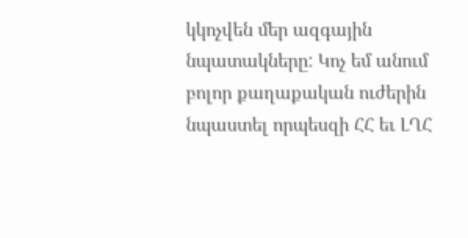կկոչվեն մեր ազգային նպատակները: Կոչ եմ անում բոլոր քաղաքական ուժերին նպաստել որպեսզի ՀՀ եւ ԼՂՀ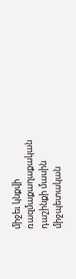միջեւ կնքվի ռազմաքաղաքական դաշինքի մասին միջպետական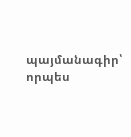պայմանագիր՝ որպես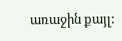առաջին քայլ: